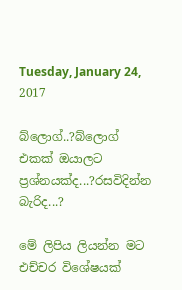Tuesday, January 24, 2017

බ්ලොග්..?බ්ලොග් එකක් ඔයාලට ප්‍රශ්නයක්ද...?රසවිදින්න බැරිද...?

මේ ලිපිය ලියන්න මට එච්චර විශේෂයක්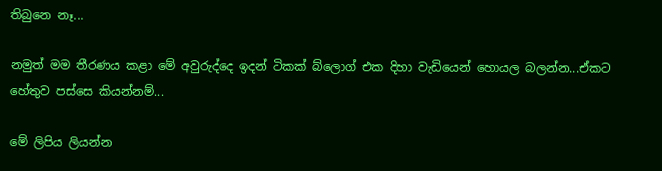තිබුනෙ නෑ...

නමුත් මම තීරණය කළා මේ අවුරුද්දෙ ඉදන් ටිකක් බ්ලොග් එක දිහා වැඩියෙන් හොයල බලන්න...ඒකට හේතුව පස්සෙ කියන්නම්...

මේ ලිපිය ලියන්න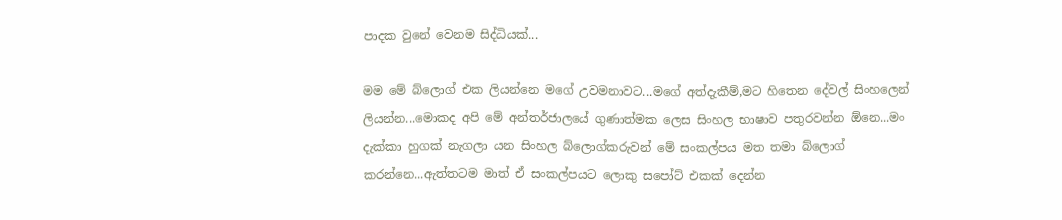පාදක වුනේ වෙනම සිද්ධියක්...

මම මේ බ්ලොග් එක ලියන්නෙ මගේ උවමනාවට...මගේ අත්දැකීම්,මට හිතෙන දේවල් සිංහලෙන් ලියන්න...මොකද අපි මේ අන්තර්ජාලයේ ගුණාත්මක ලෙස සිංහල භාෂාව පතුරවන්න ඕනෙ...මං දැක්කා හුගක් නැගලා යන සිංහල බ්ලොග්කරුවන් මේ සංකල්පය මත තමා බ්ලොග් කරන්නෙ...ඇත්තටම මාත් ඒ සංකල්පයට ලොකු සපෝට් එකක් දෙන්න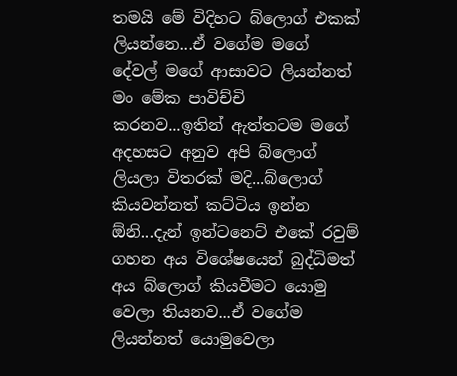තමයි මේ විදිහට බ්ලොග් එකක් ලියන්නෙ...ඒ වගේම මගේ දේවල් මගේ ආසාවට ලියන්නත් මං මේක පාවිච්චි කරනව...ඉතින් ඇත්තටම මගේ අදහසට අනුව අපි බ්ලොග් ලියලා විතරක් මදි...බ්ලොග් කියවන්නත් කට්ටිය ඉන්න ඕනි...දැන් ඉන්ටනෙට් එකේ රවුම් ගහන අය විශේෂයෙන් බුද්ධිමත් අය බ්ලොග් කියවීමට යොමු වෙලා තියනව...ඒ වගේම ලියන්නත් යොමුවෙලා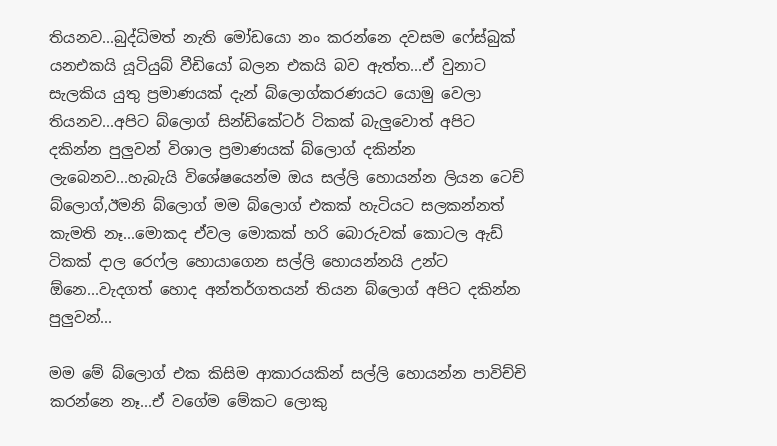තියනව...බුද්ධිමත් නැති මෝඩයො නං කරන්නෙ දවසම ෆේස්බුක් යනඑකයි යූටියුබ් වීඩියෝ බලන එකයි බව ඇත්ත...ඒ වුනාට සැලකිය යුතු ප්‍රමාණයක් දැන් බ්ලොග්කරණයට යොමු වෙලා තියනව...අපිට බ්ලොග් සින්ඩිකේටර් ටිකක් බැලුවොත් අපිට දකින්න පුලුවන් විශාල ප්‍රමාණයක් බ්ලොග් දකින්න ලැබෙනව...හැබැයි විශේෂයෙන්ම ඔය සල්ලි හොයන්න ලියන ටෙච් බ්ලොග්,ඊමනි බ්ලොග් මම බ්ලොග් එකක් හැටියට සලකන්නත් කැමති නෑ...මොකද ඒවල මොකක් හරි බොරුවක් කොටල ඇඩ් ටිකක් දාල රෙෆ්ල හොයාගෙන සල්ලි හොයන්නයි උන්ට ඕනෙ...වැදගත් හොද අන්තර්ගතයන් තියන බ්ලොග් අපිට දකින්න පුලුවන්...

මම මේ බ්ලොග් එක කිසිම ආකාරයකින් සල්ලි හොයන්න පාවිච්චි කරන්නෙ නෑ...ඒ වගේම මේකට ලොකු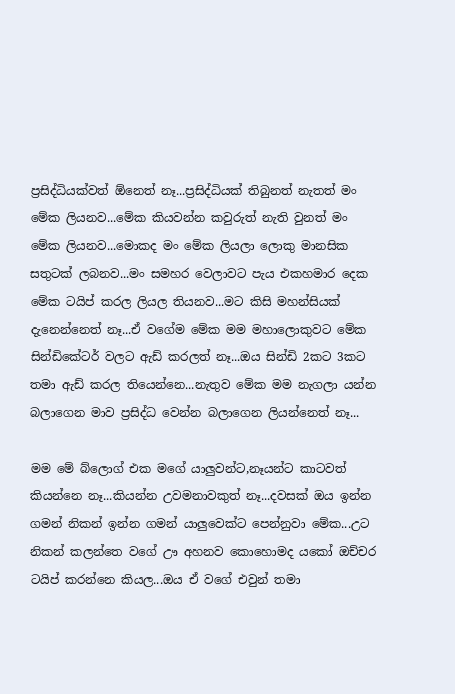ප්‍රසිද්ධියක්වත් ඕනෙත් නෑ...ප්‍රසිද්ධියක් තිබුනත් නැතත් මං මේක ලියනව...මේක කියවන්න කවුරුත් නැති වුනත් මං මේක ලියනව...මොකද මං මේක ලියලා ලොකු මානසික සතුටක් ලබනව...මං සමහර වෙලාවට පැය එකහමාර දෙක මේක ටයිප් කරල ලියල තියනව...මට කිසි මහන්සියක් දැනෙන්නෙත් නෑ...ඒ වගේම මේක මම මහාලොකුවට මේක සින්ඩිකේටර් වලට ඇඩ් කරලත් නෑ...ඔය සින්ඩි 2කට 3කට තමා ඇඩ් කරල තියෙන්නෙ...නැතුව මේක මම නැගලා යන්න බලාගෙන මාව ප්‍රසිද්ධ වෙන්න බලාගෙන ලියන්නෙත් නෑ...

මම මේ බ්ලොග් එක මගේ යාලුවන්ට,නෑයන්ට කාටවත් කියන්නෙ නෑ...කියන්න උවමනාවකුත් නෑ...දවසක් ඔය ඉන්න ගමන් නිකන් ඉන්න ගමන් යාලුවෙක්ට පෙන්නුවා මේක...උට නිකන් කලන්තෙ වගේ ඌ අහනව කොහොමද යකෝ ඔච්චර ටයිප් කරන්නෙ කියල...ඔය ඒ වගේ එවුන් තමා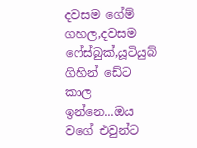දවසම ගේම් ගහල,දවසම ෆේස්බුක්,යූටියුබ් ගිහින් ඩේට කාල ඉන්නෙ...ඔය වගේ එවුන්ට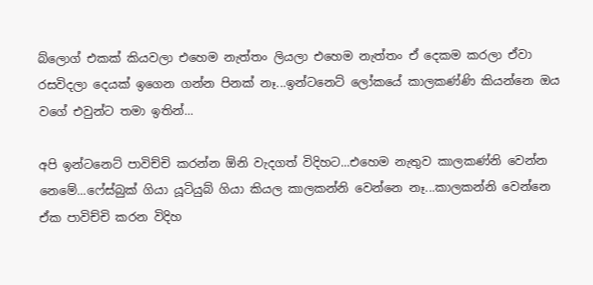බ්ලොග් එකක් කියවලා එහෙම නැත්තං ලියලා එහෙම නැත්තං ඒ දෙකම කරලා ඒවා රසවිදලා දෙයක් ඉගෙන ගන්න පිනක් නෑ...ඉන්ටනෙට් ලෝකයේ කාලකණ්ණි කියන්නෙ ඔය වගේ එවුන්ට තමා ඉතින්...

අපි ඉන්ටනෙට් පාවිච්චි කරන්න ඕනි වැදගත් විදිහට...එහෙම නැතුව කාලකණ්නි වෙන්න නෙමේ...ෆේස්බුක් ගියා යූටියුබ් ගියා කියල කාලකන්නි වෙන්නෙ නෑ...කාලකන්නි වෙන්නෙ ඒක පාවිච්චි කරන විදිහ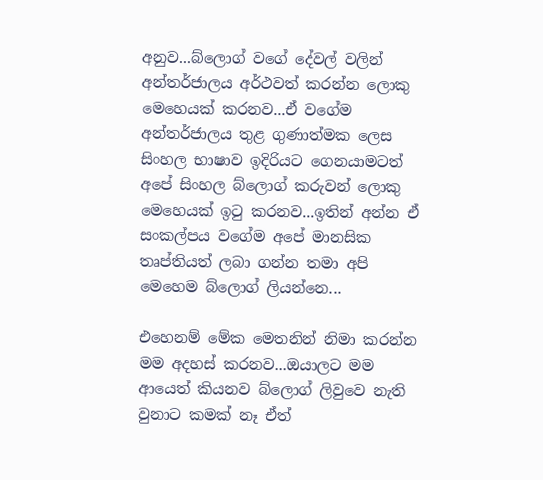අනුව...බ්ලොග් වගේ දේවල් වලින් අන්තර්ජාලය අර්ථවත් කරන්න ලොකු මෙහෙයක් කරනව...ඒ වගේම අන්තර්ජාලය තුළ ගුණාත්මක ලෙස සිංහල භාෂාව ඉදිරියට ගෙනයාමටත් අපේ සිංහල බ්ලොග් කරුවන් ලොකු මෙහෙයක් ඉටු කරනව...ඉතින් අන්න ඒ සංකල්පය වගේම අපේ මානසික තෘප්තියත් ලබා ගන්න තමා අපි මෙහෙම බ්ලොග් ලියන්නෙ...

එහෙනම් මේක මෙතනින් නිමා කරන්න මම අදහස් කරනව...ඔයාලට මම ආයෙත් කියනව බ්ලොග් ලිවුවෙ නැති වුනාට කමක් නෑ ඒත්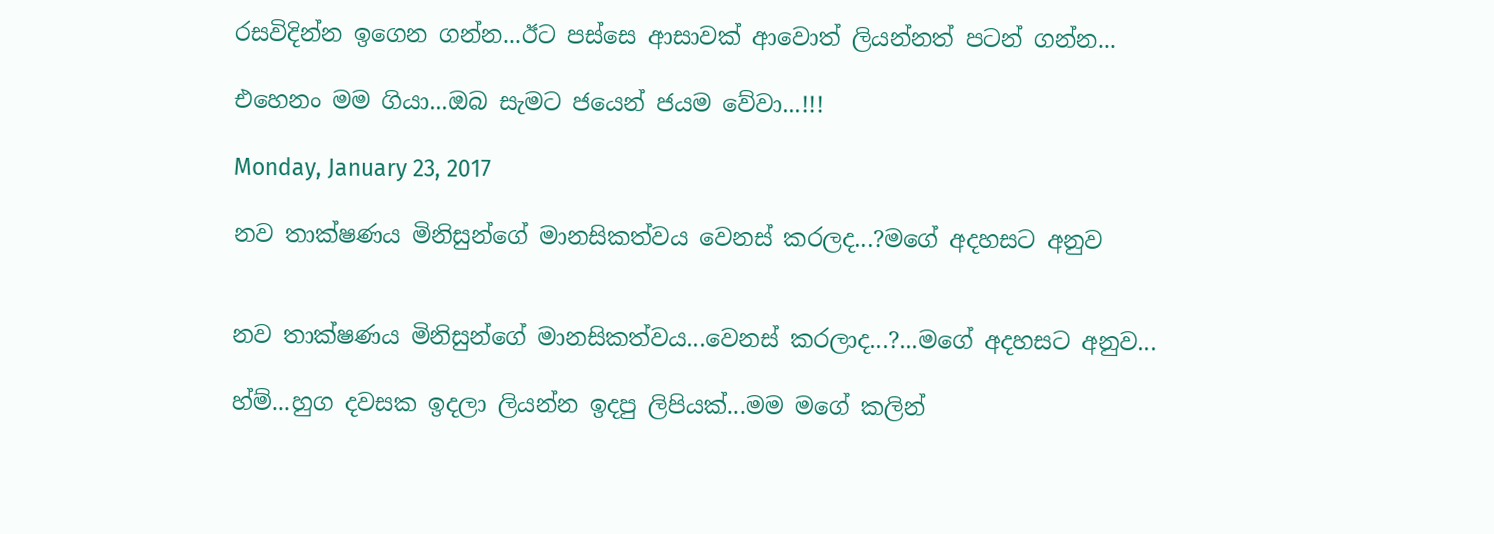රසවිදින්න ඉගෙන ගන්න...ඊට පස්සෙ ආසාවක් ආවොත් ලියන්නත් පටන් ගන්න...

එහෙනං මම ගියා...ඔබ සැමට ජයෙන් ජයම වේවා...!!!

Monday, January 23, 2017

නව තාක්ෂණය මිනිසුන්ගේ මානසිකත්වය වෙනස් කරලද...?මගේ අදහසට අනුව


නව තාක්ෂණය මිනිසුන්ගේ මානසිකත්වය...වෙනස් කරලාද...?...මගේ අදහසට අනුව...

හ්ම්...හුග දවසක ඉදලා ලියන්න ඉදපු ලිපියක්...මම මගේ කලින්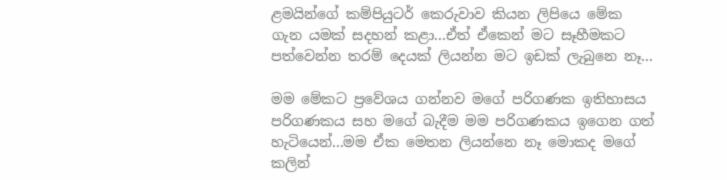ළමයින්ගේ කම්පියුටර් කෙරුවාව කියන ලිපියෙ මේක ගැන යමක් සදහන් කළා...ඒත් ඒකෙන් මට සෑහීමකට පත්වෙන්න තරම් දෙයක් ලියන්න මට ඉඩක් ලැබුනෙ නෑ...

මම මේකට ප්‍රවේශය ගන්නව මගේ පරිගණක ඉතිහාසය පරිගණකය සහ මගේ බැදීම මම පරිගණකය ඉගෙන ගත් හැටියෙන්...මම ඒක මෙතන ලියන්නෙ නෑ මොකද මගේ කලින්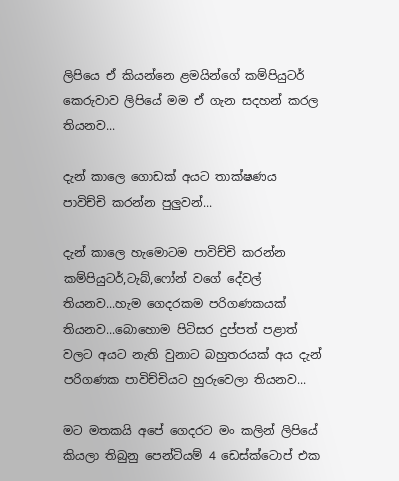ලිපියෙ ඒ කියන්නෙ ළමයින්ගේ කම්පියුටර් කෙරුවාව ලිපියේ මම ඒ ගැන සදහන් කරල තියනව...

දැන් කාලෙ ගොඩක් අයට තාක්ෂණය පාවිච්චි කරන්න පුලුවන්...

දැන් කාලෙ හැමොටම පාවිච්චි කරන්න කම්පියුටර්,ටැබ්,ෆෝන් වගේ දේවල් තියනව...හැම ගෙදරකම පරිගණකයක් තියනව...බොහොම පිටිසර දුප්පත් පළාත් වලට අයට නැති වුනාට බහුතරයක් අය දැන් පරිගණක පාවිච්චියට හුරුවෙලා තියනව...

මට මතකයි අපේ ගෙදරට මං කලින් ලිපියේ කියලා තිබුනු පෙන්ටියම් 4 ඩෙස්ක්ටොප් එක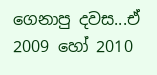ගෙනාපු දවස...ඒ 2009 හෝ 2010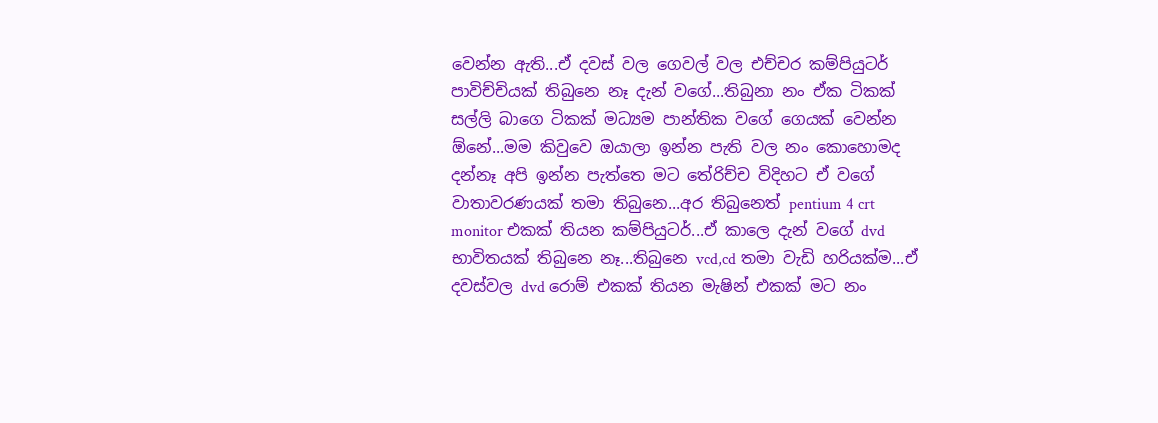වෙන්න ඇති...ඒ දවස් වල ගෙවල් වල එච්චර කම්පියුටර් පාවිච්චියක් තිබුනෙ නෑ දැන් වගේ...තිබුනා නං ඒක ටිකක් සල්ලි බාගෙ ටිකක් මධ්‍යම පාන්තික වගේ ගෙයක් වෙන්න ඕනේ...මම කිවුවෙ ඔයාලා ඉන්න පැති වල නං කොහොමද දන්නෑ අපි ඉන්න පැත්තෙ මට තේරිච්ච විදිහට ඒ වගේ වාතාවරණයක් තමා තිබුනෙ...අර තිබුනෙත් pentium 4 crt monitor එකක් තියන කම්පියුටර්...ඒ කාලෙ දැන් වගේ dvd භාවිතයක් තිබුනෙ නෑ...තිබුනෙ vcd,cd තමා වැඩි හරියක්ම...ඒ දවස්වල dvd රොම් එකක් තියන මැෂින් එකක් මට නං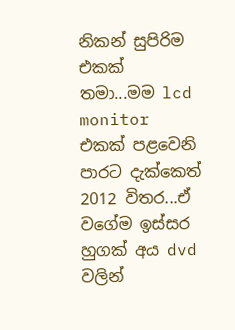නිකන් සුපිරිම එකක් තමා...මම lcd monitor එකක් පළවෙනි පාරට දැක්කෙත් 2012 විතර...ඒ වගේම ඉස්සර හුගක් අය dvd වලින්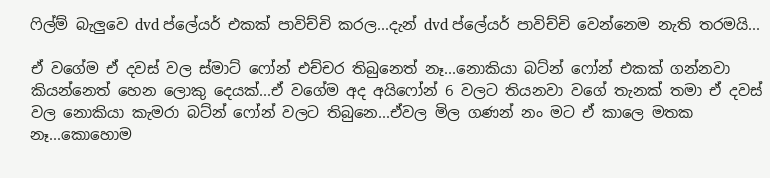ෆිල්ම් බැලුවෙ dvd ප්ලේයර් එකක් පාවිච්චි කරල...දැන් dvd ප්ලේයර් පාවිච්චි වෙන්නෙම නැති තරමයි...

ඒ වගේම ඒ දවස් වල ස්මාට් ෆෝන් එච්චර තිබුනෙත් නෑ...නොකියා බට්න් ෆෝන් එකක් ගන්නවා කියන්නෙත් හෙන ලොකු දෙයක්...ඒ වගේම අද අයිෆෝන් 6 වලට තියනවා වගේ තැනක් තමා ඒ දවස් වල නොකියා කැමරා බට්න් ෆෝන් වලට තිබුනෙ...ඒවල මිල ගණන් නං මට ඒ කාලෙ මතක නෑ...කොහොම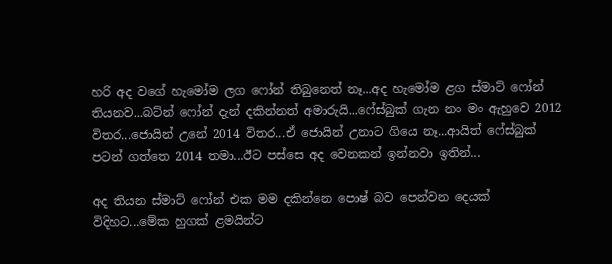හරි අද වගේ හැමෝම ලග ෆෝන් තිබුනෙත් නෑ...අද හැමෝම ළග ස්මාට් ෆෝන් තියනව...බට්න් ෆෝන් දැන් දකින්නත් අමාරුයි...ෆේස්බුක් ගැන නං මං ඇහුවෙ 2012 විතර...ජොයින් උනේ 2014 විතර...ඒ ජොයින් උනාට ගියෙ නෑ...ආයිත් ෆේස්බුක් පටන් ගත්තෙ 2014 තමා...ඊට පස්සෙ අද වෙනකන් ඉන්නවා ඉතින්...

අද තියන ස්මාට් ෆෝන් එක මම දකින්නෙ පොෂ් බව පෙන්වන දෙයක් විදිහට...මේක හුගක් ළමයින්ට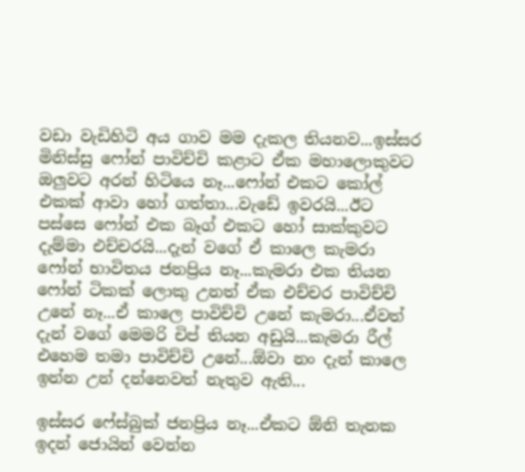වඩා වැඩිහිටි අය ගාව මම දැකල තියනව...ඉස්සර මිනිස්සු ෆෝන් පාවිච්චි කළාට ඒක මහාලොකුවට ඔලුවට අරන් හිටියෙ නෑ...ෆෝන් එකට කෝල් එකක් ආවා හෝ ගත්තා...වැඩේ ඉවරයි...ඊට පස්සෙ ෆෝන් එක බෑග් එකට හෝ සාක්කුවට දැම්මා එච්චරයි...දැන් වගේ ඒ කාලෙ කැමරා ෆෝන් භාවිතය ජනප්‍රිය නෑ...කැමරා එක තියන ෆෝන් ටිකක් ලොකු උනත් ඒක එච්චර පාවිච්චි උනේ නෑ...ඒ කාලෙ පාවිච්චි උනේ කැමරා...ඒවත් දැන් වගේ මෙමරි චිප් තියන අඩුයි...කැමරා රීල් එහෙම තමා පාවිච්චි උනේ...ඕවා නං දැන් කාලෙ ඉන්න උන් දන්නෙවත් නැතුව ඇති...

ඉස්සර ෆේස්බුක් ජනප්‍රිය නෑ...ඒකට ඕනි තැනක ඉදන් ජොයින් වෙන්න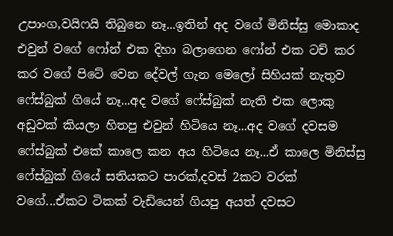උපාංග,වයිෆයි තිබුනෙ නෑ...ඉතින් අද වගේ මිනිස්සු මොකාද එවුන් වගේ ෆෝන් එක දිහා බලාගෙන ෆෝන් එක ටච් කර කර වගේ පිටේ වෙන දේවල් ගැන මෙලෝ සිහියක් නැතුව ෆේස්බුක් ගියේ නෑ...අද වගේ ෆේස්බුක් නැති එක ලොකු අඩුවක් කියලා හිතපු එවුන් හිටියෙ නෑ...අද වගේ දවසම ෆේස්බුක් එකේ කාලෙ කන අය හිටියෙ නෑ...ඒ කාලෙ මිනිස්සු ෆේස්බුක් ගියේ සතියකට පාරක්,දවස් 2කට වරක් වගේ...ඒකට ටිකක් වැඩියෙන් ගියපු අයත් දවසට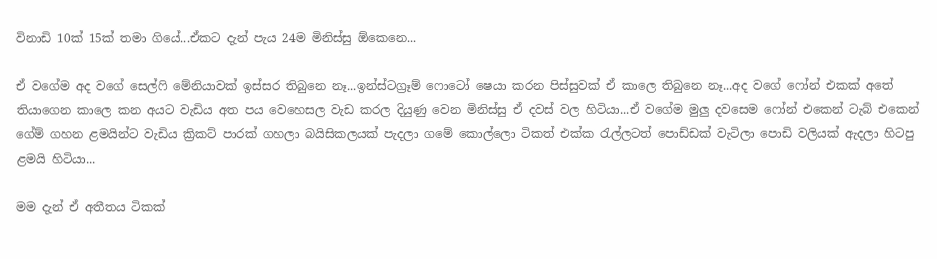විනාඩි 10ක් 15ක් තමා ගියේ...ඒකට දැන් පැය 24ම මිනිස්සු ඕකෙනෙ...

ඒ වගේම අද වගේ සෙල්ෆි මේනියාවක් ඉස්සර තිබුනෙ නෑ...ඉන්ස්ටග්‍රෑම් ෆොටෝ ෂෙයා කරන පිස්සුවක් ඒ කාලෙ තිබුනෙ නෑ...අද වගේ ෆෝන් එකක් අතේ තියාගෙන කාලෙ කන අයට වැඩිය අත පය වෙහෙසල වැඩ කරල දියුණු වෙන මිනිස්සු ඒ දවස් වල හිටියා...ඒ වගේම මුලු දවසෙම ෆෝන් එකෙන් ටැබ් එකෙන් ගේම් ගහන ළමයින්ට වැඩිය ක්‍රිකට් පාරක් ගහලා බයිසිකලයක් පැදලා ගමේ කොල්ලො ටිකත් එක්ක රැල්ලටත් පොඩ්ඩක් වැටිලා පොඩි වලියක් ඇදලා හිටපු ළමයි හිටියා...

මම දැන් ඒ අතීතය ටිකක්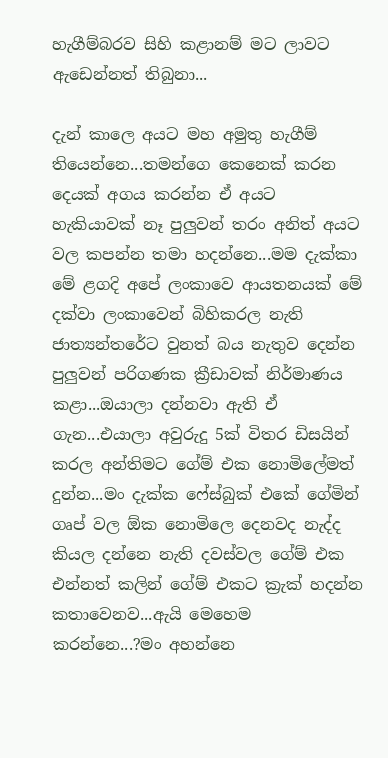හැගීම්බරව සිහි කළානම් මට ලාවට ඇඩෙන්නත් තිබුනා...

දැන් කාලෙ අයට මහ අමුතු හැගීම් තියෙන්නෙ...තමන්ගෙ කෙනෙක් කරන දෙයක් අගය කරන්න ඒ අයට හැකියාවක් නෑ පුලුවන් තරං අනිත් අයට වල කපන්න තමා හදන්නෙ...මම දැක්කා මේ ළගදි අපේ ලංකාවෙ ආයතනයක් මේ දක්වා ලංකාවෙන් බිහිකරල නැති ජාත්‍යන්තරේට වුනත් බය නැතුව දෙන්න පුලුවන් පරිගණක ක්‍රීඩාවක් නිර්මාණය කළා...ඔයාලා දන්නවා ඇති ඒ ගැන...එයාලා අවුරුදු 5ක් විතර ඩිසයින් කරල අන්තිමට ගේම් එක නොමිලේමත් දුන්න...මං දැක්ක ෆේස්බුක් එකේ ගේමින් ගෘප් වල ඕක නොමිලෙ දෙනවද නැද්ද කියල දන්නෙ නැති දවස්වල ගේම් එක එන්නත් කලින් ගේම් එකට ක්‍රැක් හදන්න කතාවෙනව...ඇයි මෙහෙම කරන්නෙ...?මං අහන්නෙ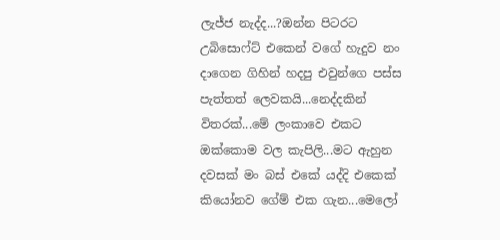ලැජ්ජ නැද්ද...?ඔන්න පිටරට උබිසොෆ්ට් එකෙන් වගේ හැදුව නං දාගෙන ගිහින් හදපු එවුන්ගෙ පස්ස පැත්තත් ලෙවකයි...නෙද්දකින් විතරක්...මේ ලංකාවෙ එකට ඔක්කොම වල කැපිලි...මට ඇහුන දවසක් මං බස් එකේ යද්දි එකෙක් කියෝනව ගේම් එක ගැන...මෙලෝ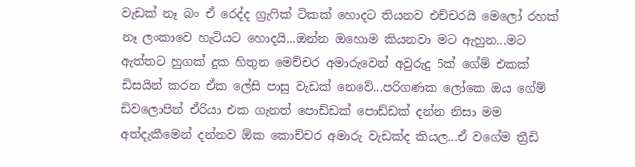වැඩක් නෑ බං ඒ රෙද්ද ග්‍රැෆික් ටිකක් හොදට තියනව එච්චරයි මෙලෝ රහක් නෑ ලංකාවෙ හැටියට හොදයි...ඔන්න ඔහොම කියනවා මට ඇහුන...මට ඇත්තට හුගක් දුක හිතුන මෙච්චර අමාරුවෙන් අවුරුදු 5ක් ගේම් එකක් ඩිසයින් කරන ඒක ලේසි පාසු වැඩක් නෙවේ...පරිගණක ලෝකෙ ඔය ගේම් ඩිවලොපින් ඒරියා එක ගැනත් පොඩ්ඩක් පොඩ්ඩක් දන්න නිසා මම අත්දැකීමෙන් දන්නව ඕක කොච්චර අමාරු වැඩක්ද කියල...ඒ වගේම ත්‍රීඩි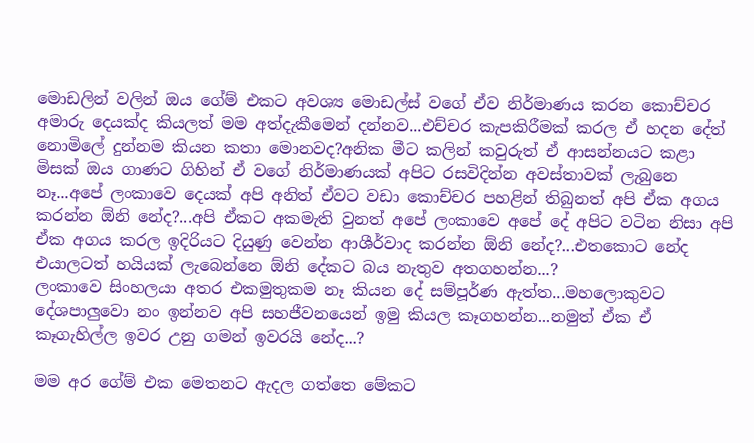මොඩලින් වලින් ඔය ගේම් එකට අවශ්‍ය මොඩල්ස් වගේ ඒව නිර්මාණය කරන කොච්චර අමාරු දෙයක්ද කියලත් මම අත්දැකීමෙන් දන්නව...එච්චර කැපකිරීමක් කරල ඒ හදන දේත් නොමිලේ දුන්නම කියන කතා මොනවද?අනික මීට කලින් කවුරුත් ඒ ආසන්නයට කළා මිසක් ඔය ගාණට ගිහින් ඒ වගේ නිර්මාණයක් අපිට රසවිදින්න අවස්තාවක් ලැබුනෙ නෑ...අපේ ලංකාවෙ දෙයක් අපි අනිත් ඒවට වඩා කොච්චර පහළින් තිබුනත් අපි ඒක අගය කරන්න ඕනි නේද?...අපි ඒකට අකමැති වුනත් අපේ ලංකාවෙ අපේ දේ අපිට වටින නිසා අපි ඒක අගය කරල ඉදිරියට දියුණු වෙන්න ආශීර්වාද කරන්න ඕනි නේද?...එතකොට නේද එයාලටත් හයියක් ලැබෙන්නෙ ඕනි දේකට බය නැතුව අතගහන්න...?
ලංකාවෙ සිංහලයා අතර එකමුතුකම නෑ කියන දේ සම්පූර්ණ ඇත්ත...මහලොකුවට දේශපාලුවො නං ඉන්නව අපි සහජීවනයෙන් ඉමු කියල කෑගහන්න...නමුත් ඒක ඒ කෑගැහිල්ල ඉවර උනු ගමන් ඉවරයි නේද...?

මම අර ගේම් එක මෙතනට ඇදල ගත්තෙ මේකට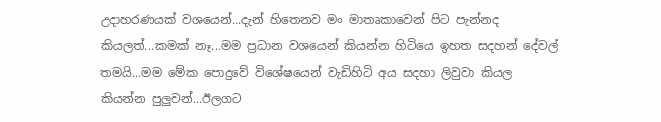උදාහරණයක් වශයෙන්...දැන් හිතෙනව මං මාතෘකාවෙන් පිට පැන්නද කියලත්...කමක් නෑ...මම ප්‍රධාන වශයෙන් කියන්න හිටියෙ ඉහත සදහන් දේවල් තමයි...මම මේක පොදුවේ විශේෂයෙන් වැඩිහිටි අය සදහා ලිවුවා කියල කියන්න පුලුවන්...ඊලගට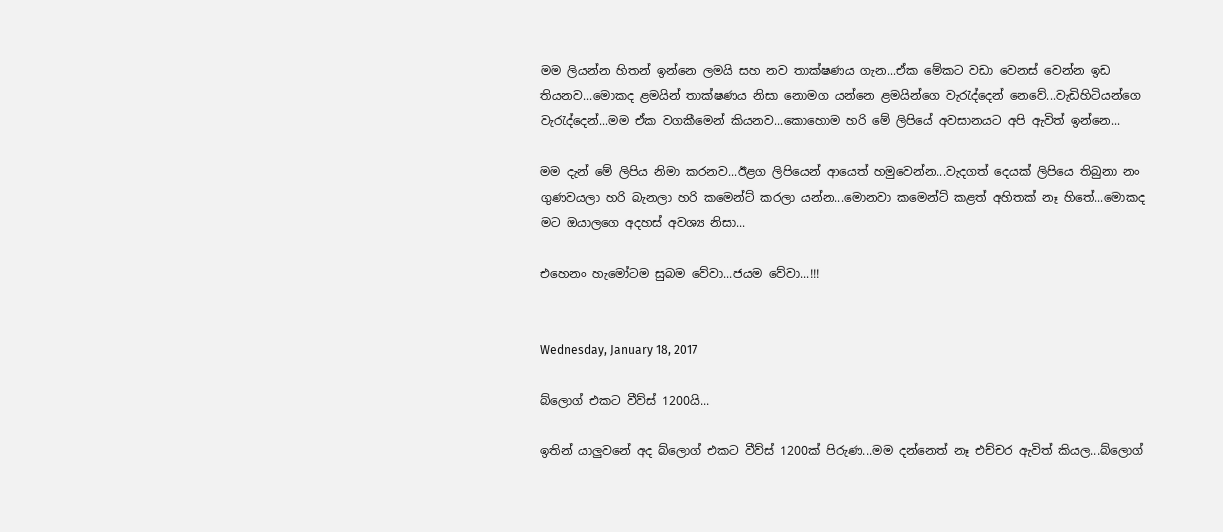මම ලියන්න හිතන් ඉන්නෙ ලමයි සහ නව තාක්ෂණය ගැන...ඒක මේකට වඩා වෙනස් වෙන්න ඉඩ තියනව...මොකද ළමයින් තාක්ෂණය නිසා නොමග යන්නෙ ළමයින්ගෙ වැරැද්දෙන් නෙවේ...වැඩිහිටියන්ගෙ වැරැද්දෙන්...මම ඒක වගකීමෙන් කියනව...කොහොම හරි මේ ලිපියේ අවසානයට අපි ඇවිත් ඉන්නෙ...

මම දැන් මේ ලිපිය නිමා කරනව...ඊළග ලිපියෙන් ආයෙත් හමුවෙන්න...වැදගත් දෙයක් ලිපියෙ තිබුනා නං ගුණවයලා හරි බැනලා හරි කමෙන්ට් කරලා යන්න...මොනවා කමෙන්ට් කළත් අහිතක් නෑ හිතේ...මොකද මට ඔයාලගෙ අදහස් අවශ්‍ය නිසා...

එහෙනං හැමෝටම සුබම වේවා...ජයම වේවා...!!!


Wednesday, January 18, 2017

බ්ලොග් එකට වීව්ස් 1200යි...

ඉතින් යාලුවනේ අද බ්ලොග් එකට වීව්ස් 1200ක් පිරුණ...මම දන්නෙත් නෑ එච්චර ඇවිත් කියල...බ්ලොග්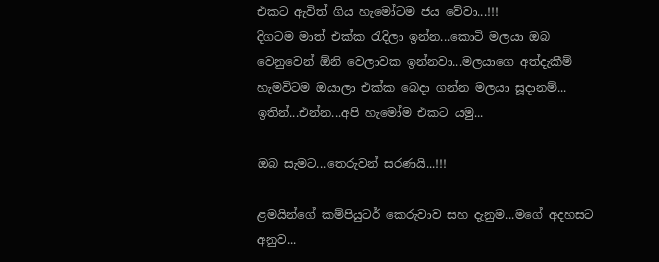එකට ඇවිත් ගිය හැමෝටම ජය වේවා...!!!
දිගටම මාත් එක්ක රැදිලා ඉන්න...කොටි මලයා ඔබ වෙනුවෙන් ඕනි වෙලාවක ඉන්නවා...මලයාගෙ අත්දැකීම් හැමවිටම ඔයාලා එක්ක බෙදා ගන්න මලයා සූදානම්...
ඉතින්...එන්න...අපි හැමෝම එකට යමු...

ඔබ සැමට...තෙරුවන් සරණයි...!!!

ළමයින්ගේ කම්පියුටර් කෙරුවාව සහ දැනුම...මගේ අදහසට අනුව...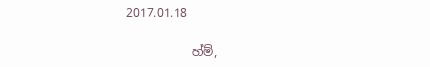2017.01.18

           හ්ම්,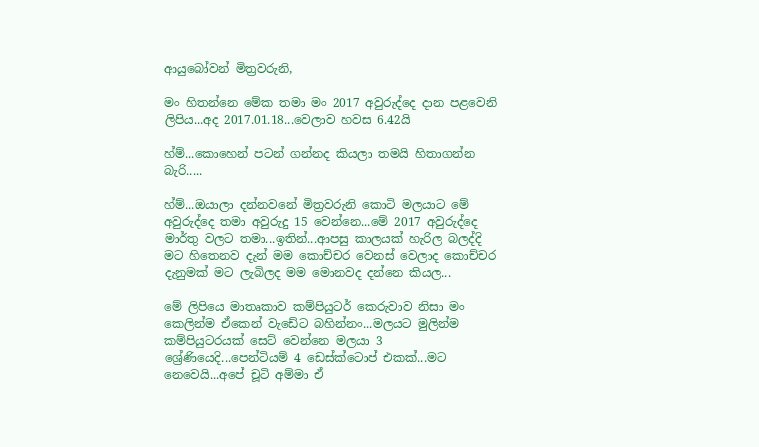ආයුබෝවන් මිත්‍රවරුනි,

මං හිතන්නෙ මේක තමා මං 2017 අවුරුද්දෙ දාන පළවෙනි ලිපිය...අද 2017.01.18...වෙලාව හවස 6.42යි

හ්ම්...කොහෙන් පටන් ගන්නද කියලා තමයි හිතාගන්න බැරි.....

හ්ම්...ඔයාලා දන්නවනේ මිත්‍රවරුනි කොටි මලයාට මේ අවුරුද්දෙ තමා අවුරුදු 15 වෙන්නෙ...මේ 2017 අවුරුද්දෙ මාර්තු වලට තමා...ඉතින්...ආපසු කාලයක් හැරිල බලද්දි මට හිතෙනව දැන් මම කොච්චර වෙනස් වෙලාද කොච්චර දැනුමක් මට ලැබිලද මම මොනවද දන්නෙ කියල...

මේ ලිපියෙ මාතෘකාව කම්පියුටර් කෙරුවාව නිසා මං කෙලින්ම ඒකෙන් වැඩේට බහින්නං...මලයට මුලින්ම කම්පියුටරයක් සෙට් වෙන්නෙ මලයා 3 ශ්‍රේණියෙදි...පෙන්ටියම් 4 ඩෙස්ක්ටොප් එකක්...මට නෙවෙයි...අපේ චූටි අම්මා ඒ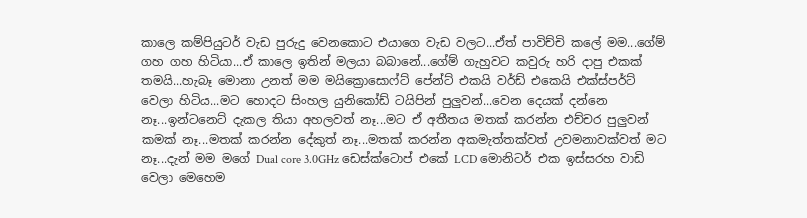කාලෙ කම්පියුටර් වැඩ පුරුදු වෙනකොට එයාගෙ වැඩ වලට...ඒත් පාවිච්චි කලේ මම...ගේම් ගහ ගහ හිටියා...ඒ කාලෙ ඉතින් මලයා බබානේ...ගේම් ගැහුවට කවුරු හරි දාපු එකක් තමයි...හැබෑ මොනා උනත් මම මයික්‍රොසොෆ්ට් පේන්ට් එකයි වර්ඩ් එකෙයි එක්ස්පර්ට් වෙලා හිටිය...මට හොදට සිංහල යුනිකෝඩ් ටයිපින් පුලුවන්...වෙන දෙයක් දන්නෙ නෑ...ඉන්ටනෙට් දැකල තියා අහලවත් නෑ...මට ඒ අතීතය මතක් කරන්න එච්චර පුලුවන් කමක් නෑ...මතක් කරන්න දේකුත් නෑ...මතක් කරන්න අකමැත්තක්වත් උවමනාවක්වත් මට නෑ...දැන් මම මගේ Dual core 3.0GHz ඩෙස්ක්ටොප් එකේ LCD මොනිටර් එක ඉස්සරහ වාඩි වෙලා මෙහෙම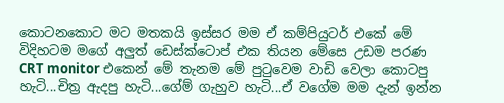කොටනකොට මට මතකයි ඉස්සර මම ඒ කම්පියුටර් එකේ මේ විදිහටම මගේ අලුත් ඩෙස්ක්ටොප් එක තියන මේසෙ උඩම පරණ CRT monitor එකෙන් මේ තැනම මේ පුටුවෙම වාඩි වෙලා කොටපු හැටි...චිත්‍ර ඇදපු හැටි...ගේම් ගැහුව හැටි...ඒ වගේම මම දැන් ඉන්න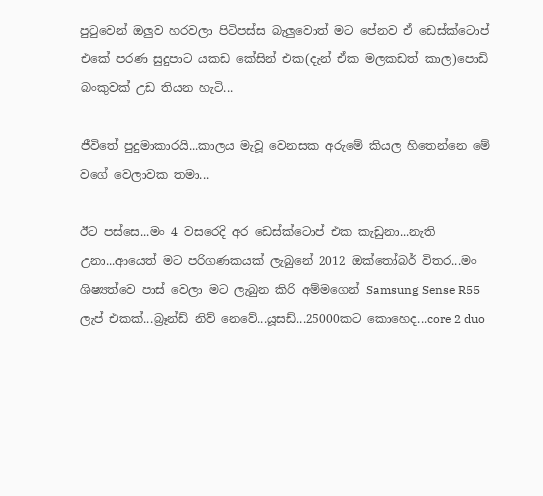පුටුවෙන් ඔලුව හරවලා පිටිපස්ස බැලුවොත් මට පේනව ඒ ඩෙස්ක්ටොප් එකේ පරණ සුදුපාට යකඩ කේසින් එක(දැන් ඒක මලකඩත් කාල)පොඩි බංකුවක් උඩ තියන හැටි...

ජීවිතේ පුදුමාකාරයි...කාලය මැවූ වෙනසක අරුමේ කියල හිතෙන්නෙ මේ වගේ වෙලාවක තමා...

ඊට පස්සෙ...මං 4 වසරෙදි අර ඩෙස්ක්ටොප් එක කැඩුනා...නැති උනා...ආයෙත් මට පරිගණකයක් ලැබුනේ 2012 ඔක්තෝබර් විතර...මං ශිෂ්‍යත්වෙ පාස් වෙලා මට ලැබුන කිරි අම්මගෙන් Samsung Sense R55 ලැප් එකක්...බ්‍රෑන්ඩ් නිව් නෙවේ...යූසඩ්...25000කට කොහෙද...core 2 duo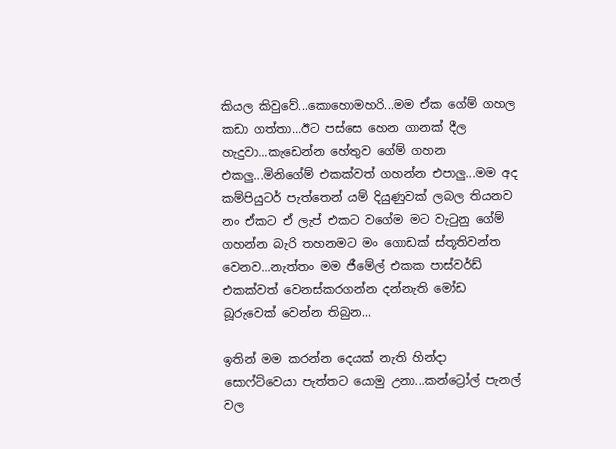කියල කිවුවේ...කොහොමහරි...මම ඒක ගේම් ගහල කඩා ගත්තා...ඊට පස්සෙ හෙන ගානක් දීල හැදුවා...කැඩෙන්න හේතුව ගේම් ගහන එකලු...මිනිගේම් එකක්වත් ගහන්න එපාලු...මම අද කම්පියුටර් පැත්තෙන් යම් දියුණුවක් ලබල තියනව නං ඒකට ඒ ලැප් එකට වගේම මට වැටුනු ගේම් ගහන්න බැරි තහනමට මං ගොඩක් ස්තූතිවන්ත වෙනව...නැත්තං මම ජීමේල් එකක පාස්වර්ඩ් එකක්වත් වෙනස්කරගන්න දන්නැති මෝඩ බූරුවෙක් වෙන්න තිබුන...

ඉතින් මම කරන්න දෙයක් නැති හින්දා සොෆ්ට්වෙයා පැත්තට යොමු උනා...කන්ට්‍රෝල් පැනල් වල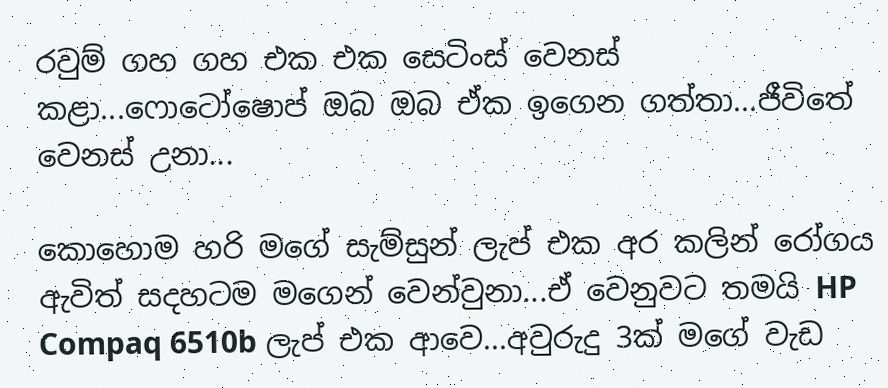රවුම් ගහ ගහ එක එක සෙටිංස් වෙනස් කළා...ෆොටෝෂොප් ඔබ ඔබ ඒක ඉගෙන ගත්තා...ජීවිතේ වෙනස් උනා...

කොහොම හරි මගේ සැම්සුන් ලැප් එක අර කලින් රෝගය ඇවිත් සදහටම මගෙන් වෙන්වුනා...ඒ වෙනුවට තමයි HP Compaq 6510b ලැප් එක ආවෙ...අවුරුදු 3ක් මගේ වැඩ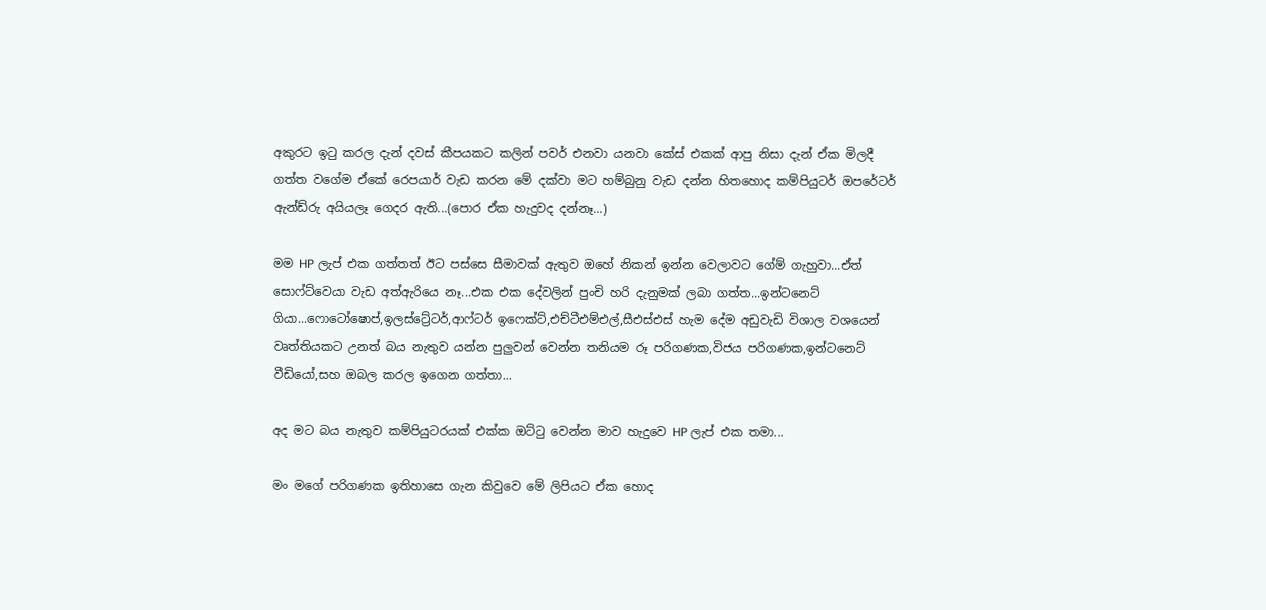අකුරට ඉටු කරල දැන් දවස් කීපයකට කලින් පවර් එනවා යනවා කේස් එකක් ආපු නිසා දැන් ඒක මිලදී ගත්ත වගේම ඒකේ රෙපයාර් වැඩ කරන මේ දක්වා මට හම්බුනු වැඩ දන්න හිතහොද කම්පියුටර් ඔපරේටර් ඇන්ඩ්රු අයියලෑ ගෙදර ඇති...(පොර ඒක හැදුවද දන්නෑ...)

මම HP ලැප් එක ගත්තත් ඊට පස්සෙ සීමාවක් ඇතුව ඔහේ නිකන් ඉන්න වෙලාවට ගේම් ගැහුවා...ඒත් සොෆ්ට්වෙයා වැඩ අත්ඇරියෙ නෑ...එක එක දේවලින් පුංචි හරි දැනුමක් ලබා ගත්ත...ඉන්ටනෙට් ගියා...ෆොටෝෂොප්,ඉලස්ට්‍රේටර්,ආෆ්ටර් ඉෆෙක්ට්,එච්ටීඑම්එල්,සීඑස්එස් හැම දේම අඩුවැඩි විශාල වශයෙන් වෘත්තියකට උනත් බය නැතුව යන්න පුලුවන් වෙන්න තනියම රූ පරිගණක,විජය පරිගණක,ඉන්ටනෙට් වීඩියෝ,සහ ඔබල කරල ඉගෙන ගත්තා...

අද මට බය නැතුව කම්පියුටරයක් එක්ක ඔට්ටු වෙන්න මාව හැදුවෙ HP ලැප් එක තමා...

මං මගේ පරිගණක ඉතිහාසෙ ගැන කිවුවෙ මේ ලිපියට ඒක හොද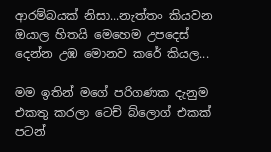ආරම්බයක් නිසා...නැත්තං කියවන ඔයාල හිතයි මෙහෙම උපදෙස් දෙන්න උඹ මොනව කරේ කියල...

මම ඉතින් මගේ පරිගණක දැනුම එකතු කරලා ටෙච් බ්ලොග් එකක් පටන්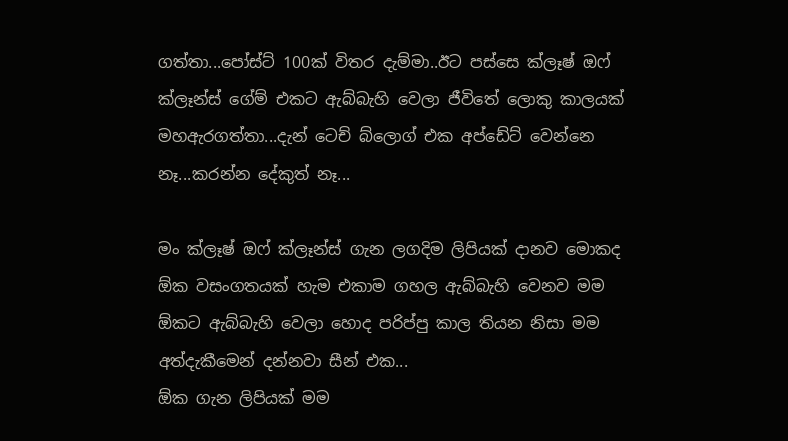ගත්තා...පෝස්ට් 100ක් විතර දැම්මා..ඊට පස්සෙ ක්ලෑෂ් ඔෆ් ක්ලෑන්ස් ගේම් එකට ඇබ්බැහි වෙලා ජීවිතේ ලොකු කාලයක් මහඇරගත්තා...දැන් ටෙච් බ්ලොග් එක අප්ඩේට් වෙන්නෙ නෑ...කරන්න දේකුත් නෑ...

මං ක්ලෑෂ් ඔෆ් ක්ලෑන්ස් ගැන ලගදිම ලිපියක් දානව මොකද ඕක වසංගතයක් හැම එකාම ගහල ඇබ්බැහි වෙනව මම ඕකට ඇබ්බැහි වෙලා හොද පරිප්පු කාල තියන නිසා මම අත්දැකීමෙන් දන්නවා සීන් එක...
ඕක ගැන ලිපියක් මම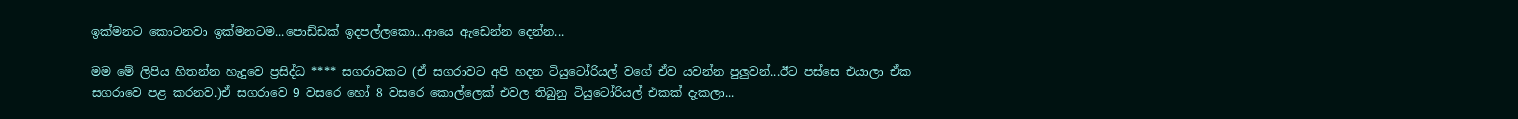ඉක්මනට කොටනවා ඉක්මනටම...පොඩ්ඩක් ඉදපල්ලකො...ආයෙ ඇඩෙන්න දෙන්න...

මම මේ ලිපිය හිතන්න හැදුවෙ ප්‍රසිද්ධ **** සගරාවකට (ඒ සගරාවට අපි හදන ටියුටෝරියල් වගේ ඒව යවන්න පුලුවන්...ඊට පස්සෙ එයාලා ඒක සගරාවෙ පළ කරනව.)ඒ සගරාවෙ 9 වසරෙ හෝ 8 වසරෙ කොල්ලෙක් එවල තිබුනු ටියුටෝරියල් එකක් දැකලා...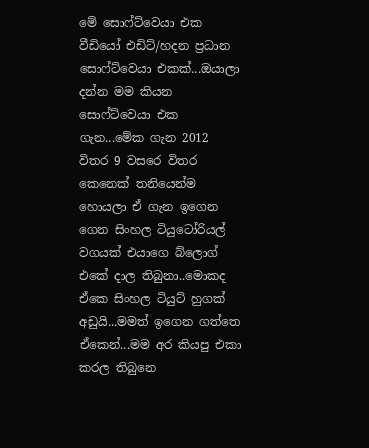මේ සොෆ්ට්වෙයා එක වීඩියෝ එඩිට්/හදන ප්‍රධාන සොෆ්ට්වෙයා එකක්...ඔයාලා දන්න මම කියන සොෆ්ට්වෙයා එක ගැන...මේක ගැන 2012 විතර 9 වසරෙ විතර කෙනෙක් තනියෙන්ම හොයලා ඒ ගැන ඉගෙන ගෙන සිංහල ටියුටෝරියල් වගයක් එයාගෙ බ්ලොග් එකේ දාල තිබුනා..මොකද ඒකෙ සිංහල ටියුට් හුගක් අඩුයි...මමත් ඉගෙන ගත්තෙ ඒකෙන්...මම අර කියපු එකා කරල තිබුනෙ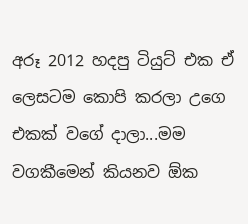අරූ 2012 හදපු ටියුට් එක ඒ ලෙසටම කොපි කරලා උගෙ එකක් වගේ දාලා...මම වගකීමෙන් කියනව ඕක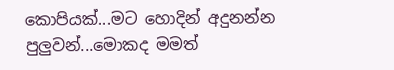කොපියක්...මට හොදින් අදුනන්න පුලුවන්...මොකද මමත්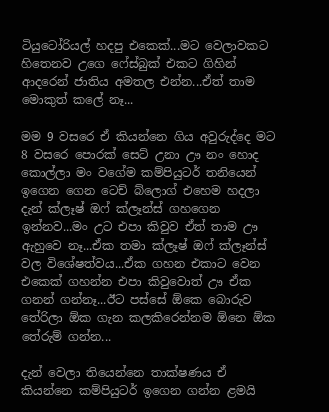ටියුටෝරියල් හදපු එකෙක්...මට වෙලාවකට හිතෙනව උගෙ ෆේස්බුක් එකට ගිහින් ආදරෙන් ජාතිය අමතල එන්න...ඒත් තාම මොකුත් කලේ නෑ...

මම 9 වසරෙ ඒ කියන්නෙ ගිය අවුරුද්දෙ මට 8 වසරෙ පොරක් සෙට් උනා ඌ නං හොද කොල්ලා මං වගේම කම්පියුටර් තනියෙන් ඉගෙන ගෙන ටෙච් බ්ලොග් එහෙම හදලා දැන් ක්ලෑෂ් ඔෆ් ක්ලෑන්ස් ගහගෙන ඉන්නව...මං උට එපා කිවුව ඒත් තාම ඌ ඇහුවෙ නෑ...ඒක තමා ක්ලෑෂ් ඔෆ් ක්ලෑන්ස් වල විශේෂත්වය...ඒක ගහන එකාට වෙන එකෙක් ගහන්න එපා කිවුවොත් ඌ ඒක ගනන් ගන්නෑ...ඊට පස්සේ ඕකෙ බොරුව තේරිලා ඕක ගැන කලකිරෙන්නම ඕනෙ ඕක තේරුම් ගන්න...

දැන් වෙලා තියෙන්නෙ තාක්ෂණය ඒ කියන්නෙ කම්පියුටර් ඉගෙන ගන්න ළමයි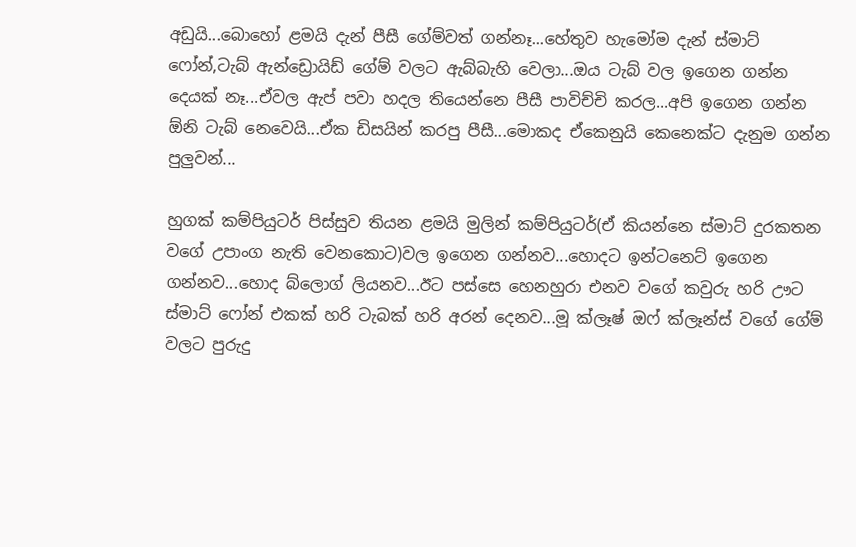අඩුයි...බොහෝ ළමයි දැන් පීසී ගේම්වත් ගන්නෑ...හේතුව හැමෝම දැන් ස්මාට් ෆෝන්,ටැබ් ඇන්ඩ්‍රොයිඩ් ගේම් වලට ඇබ්බැහි වෙලා...ඔය ටැබ් වල ඉගෙන ගන්න දෙයක් නෑ...ඒවල ඇප් පවා හදල තියෙන්නෙ පීසී පාවිච්චි කරල...අපි ඉගෙන ගන්න ඕනි ටැබ් නෙවෙයි...ඒක ඩිසයින් කරපු පීසී...මොකද ඒකෙනුයි කෙනෙක්ට දැනුම ගන්න පුලුවන්...

හුගක් කම්පියුටර් පිස්සුව තියන ළමයි මුලින් කම්පියුටර්(ඒ කියන්නෙ ස්මාට් දුරකතන වගේ උපාංග නැති වෙනකොට)වල ඉගෙන ගන්නව...හොදට ඉන්ටනෙට් ඉගෙන ගන්නව...හොද බ්ලොග් ලියනව...ඊට පස්සෙ හෙනහුරා එනව වගේ කවුරු හරි ඌට ස්මාට් ෆෝන් එකක් හරි ටැබක් හරි අරන් දෙනව...මූ ක්ලෑෂ් ඔෆ් ක්ලෑන්ස් වගේ ගේම් වලට පුරුදු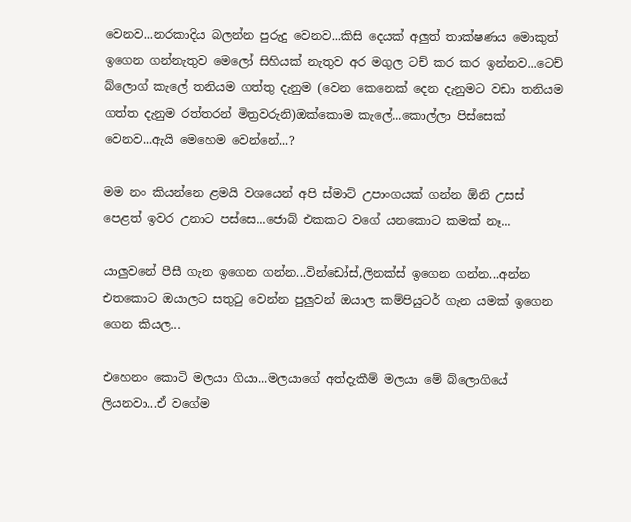වෙනව...නරකාදිය බලන්න පුරුදු වෙනව...කිසි දෙයක් අලුත් තාක්ෂණය මොකුත් ඉගෙන ගන්නැතුව මෙලෝ සිහියක් නැතුව අර මගුල ටච් කර කර ඉන්නව...ටෙච් බ්ලොග් කැලේ තනියම ගත්තු දැනුම (වෙන කෙනෙක් දෙන දැනුමට වඩා තනියම ගත්ත දැනුම රත්තරන් මිත්‍රවරුනි)ඔක්කොම කැලේ...කොල්ලා පිස්සෙක් වෙනව...ඇයි මෙහෙම වෙන්නේ...?

මම නං කියන්නෙ ළමයි වශයෙන් අපි ස්මාට් උපාංගයක් ගන්න ඕනි උසස් පෙළත් ඉවර උනාට පස්සෙ...ජොබ් එකකට වගේ යනකොට කමක් නෑ...

යාලුවනේ පීසී ගැන ඉගෙන ගන්න...වින්ඩෝස්,ලිනක්ස් ඉගෙන ගන්න...අන්න එතකොට ඔයාලට සතුටු වෙන්න පුලුවන් ඔයාල කම්පියුටර් ගැන යමක් ඉගෙන ගෙන කියල...

එහෙනං කොටි මලයා ගියා...මලයාගේ අත්දැකීම් මලයා මේ බ්ලොගියේ ලියනවා...ඒ වගේම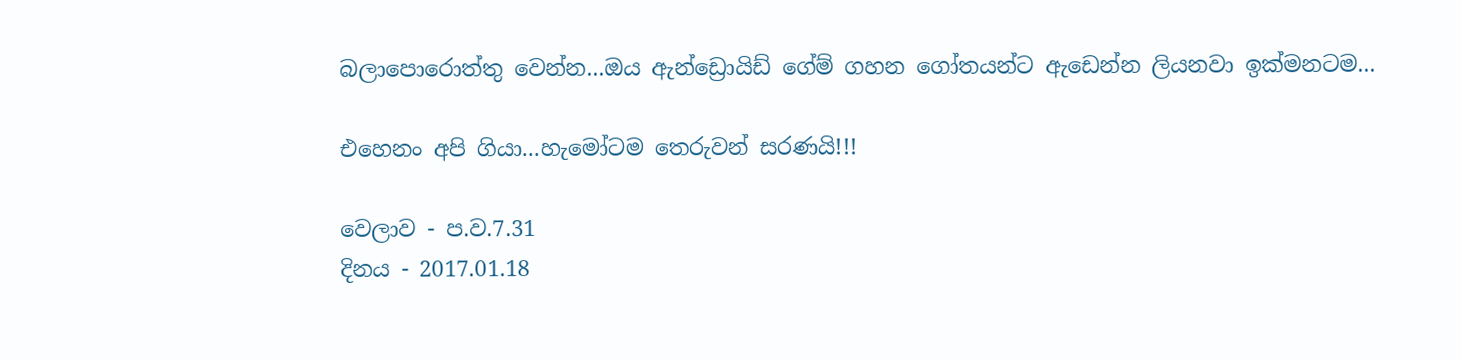බලාපොරොත්තු වෙන්න...ඔය ඇන්ඩ්‍රොයිඩ් ගේම් ගහන ගෝතයන්ට ඇඩෙන්න ලියනවා ඉක්මනටම...

එහෙනං අපි ගියා...හැමෝටම තෙරුවන් සරණයි!!!

වෙලාව - ප.ව.7.31
දිනය - 2017.01.18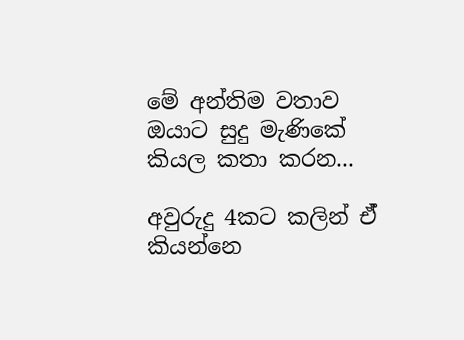මේ අන්තිම වතාව ඔයාට සුදු මැණිකේ කියල කතා කරන...

අවුරුදු 4කට කලින් ඒ් කියන්නෙ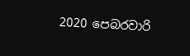2020 පෙබරවාරි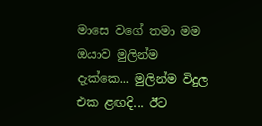මාසෙ වගේ තමා මම ඔයාව මුලින්ම දැක්කෙ... මුලින්ම විදුල එක ළඟදි... ඊට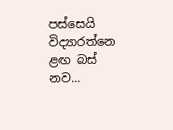පස්සෙයි විද්‍යාරත්නෙ ළඟ බස් නව...